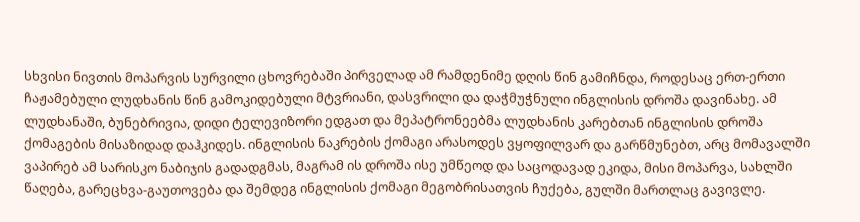სხვისი ნივთის მოპარვის სურვილი ცხოვრებაში პირველად ამ რამდენიმე დღის წინ გამიჩნდა, როდესაც ერთ-ერთი ჩაჟამებული ლუდხანის წინ გამოკიდებული მტვრიანი, დასვრილი და დაჭმუჭნული ინგლისის დროშა დავინახე. ამ ლუდხანაში, ბუნებრივია, დიდი ტელევიზორი ედგათ და მეპატრონეებმა ლუდხანის კარებთან ინგლისის დროშა ქომაგების მისაზიდად დაჰკიდეს. ინგლისის ნაკრების ქომაგი არასოდეს ვყოფილვარ და გარწმუნებთ, არც მომავალში ვაპირებ ამ სარისკო ნაბიჯის გადადგმას, მაგრამ ის დროშა ისე უმწეოდ და საცოდავად ეკიდა, მისი მოპარვა, სახლში წაღება, გარეცხვა-გაუთოვება და შემდეგ ინგლისის ქომაგი მეგობრისათვის ჩუქება, გულში მართლაც გავივლე.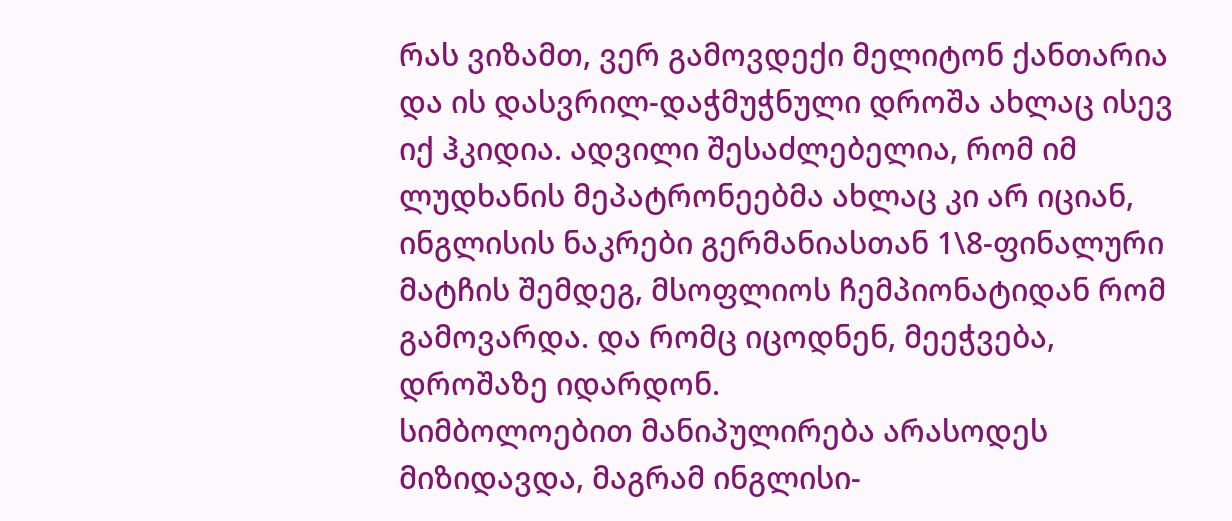რას ვიზამთ, ვერ გამოვდექი მელიტონ ქანთარია და ის დასვრილ-დაჭმუჭნული დროშა ახლაც ისევ იქ ჰკიდია. ადვილი შესაძლებელია, რომ იმ ლუდხანის მეპატრონეებმა ახლაც კი არ იციან, ინგლისის ნაკრები გერმანიასთან 1\8-ფინალური მატჩის შემდეგ, მსოფლიოს ჩემპიონატიდან რომ გამოვარდა. და რომც იცოდნენ, მეეჭვება, დროშაზე იდარდონ.
სიმბოლოებით მანიპულირება არასოდეს მიზიდავდა, მაგრამ ინგლისი-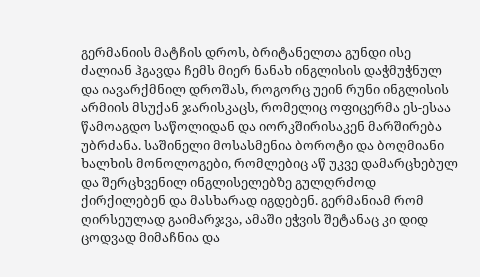გერმანიის მატჩის დროს, ბრიტანელთა გუნდი ისე ძალიან ჰგავდა ჩემს მიერ ნანახ ინგლისის დაჭმუჭნულ და იავარქმნილ დროშას, როგორც უეინ რუნი ინგლისის არმიის მსუქან ჯარისკაცს, რომელიც ოფიცერმა ეს-ესაა წამოაგდო საწოლიდან და იორკშირისაკენ მარშირება უბრძანა. საშინელი მოსასმენია ბოროტი და ბოღმიანი ხალხის მონოლოგები, რომლებიც აწ უკვე დამარცხებულ და შერცხვენილ ინგლისელებზე გულღრძოდ ქირქილებენ და მასხარად იგდებენ. გერმანიამ რომ ღირსეულად გაიმარჯვა, ამაში ეჭვის შეტანაც კი დიდ ცოდვად მიმაჩნია და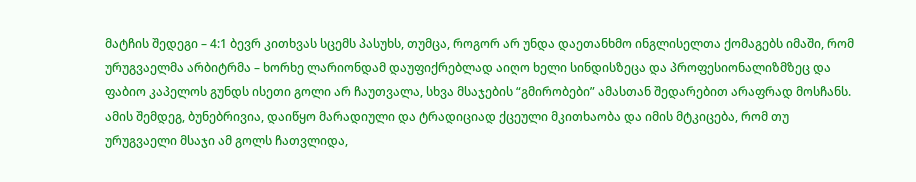მატჩის შედეგი – 4:1 ბევრ კითხვას სცემს პასუხს, თუმცა, როგორ არ უნდა დაეთანხმო ინგლისელთა ქომაგებს იმაში, რომ ურუგვაელმა არბიტრმა – ხორხე ლარიონდამ დაუფიქრებლად აიღო ხელი სინდისზეცა და პროფესიონალიზმზეც და ფაბიო კაპელოს გუნდს ისეთი გოლი არ ჩაუთვალა, სხვა მსაჯების “გმირობები” ამასთან შედარებით არაფრად მოსჩანს.
ამის შემდეგ, ბუნებრივია, დაიწყო მარადიული და ტრადიციად ქცეული მკითხაობა და იმის მტკიცება, რომ თუ ურუგვაელი მსაჯი ამ გოლს ჩათვლიდა,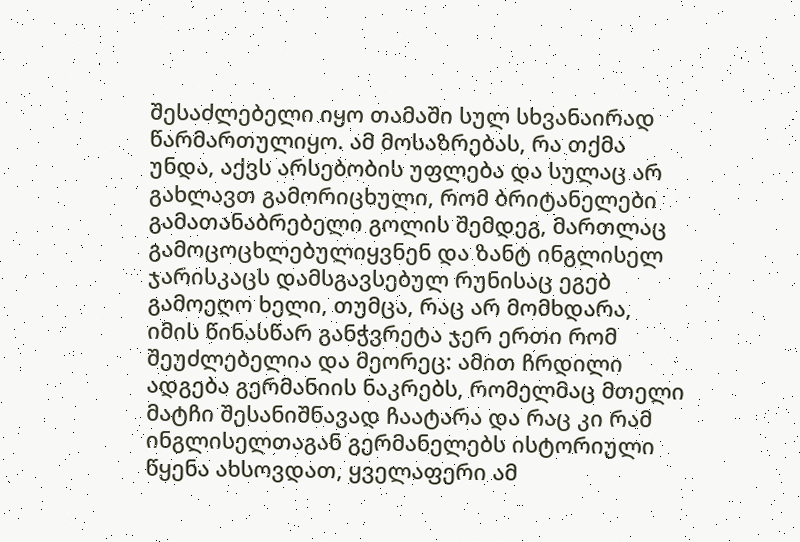შესაძლებელი იყო თამაში სულ სხვანაირად წარმართულიყო. ამ მოსაზრებას, რა თქმა უნდა, აქვს არსებობის უფლება და სულაც არ გახლავთ გამორიცხული, რომ ბრიტანელები გამათანაბრებელი გოლის შემდეგ, მართლაც გამოცოცხლებულიყვნენ და ზანტ ინგლისელ ჯარისკაცს დამსგავსებულ რუნისაც ეგებ გამოეღო ხელი, თუმცა, რაც არ მომხდარა, იმის წინასწარ განჭვრეტა ჯერ ერთი რომ შეუძლებელია და მეორეც: ამით ჩრდილი ადგება გერმანიის ნაკრებს, რომელმაც მთელი მატჩი შესანიშნავად ჩაატარა და რაც კი რამ ინგლისელთაგან გერმანელებს ისტორიული წყენა ახსოვდათ, ყველაფერი ამ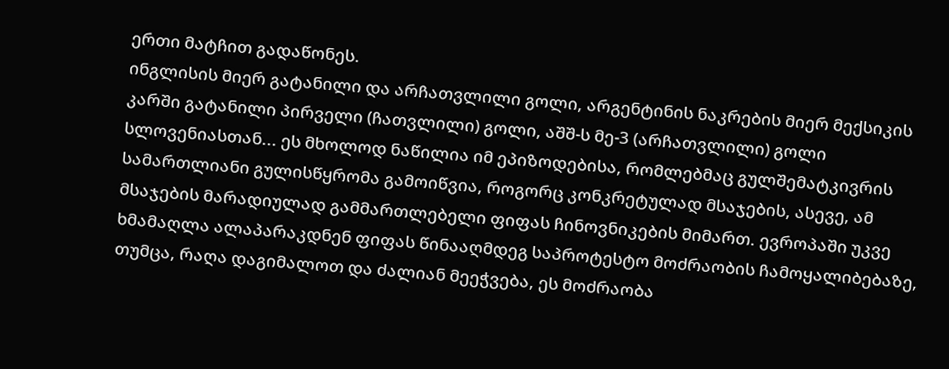ერთი მატჩით გადაწონეს.
ინგლისის მიერ გატანილი და არჩათვლილი გოლი, არგენტინის ნაკრების მიერ მექსიკის კარში გატანილი პირველი (ჩათვლილი) გოლი, აშშ-ს მე-3 (არჩათვლილი) გოლი სლოვენიასთან... ეს მხოლოდ ნაწილია იმ ეპიზოდებისა, რომლებმაც გულშემატკივრის სამართლიანი გულისწყრომა გამოიწვია, როგორც კონკრეტულად მსაჯების, ასევე, ამ მსაჯების მარადიულად გამმართლებელი ფიფას ჩინოვნიკების მიმართ. ევროპაში უკვე ხმამაღლა ალაპარაკდნენ ფიფას წინააღმდეგ საპროტესტო მოძრაობის ჩამოყალიბებაზე, თუმცა, რაღა დაგიმალოთ და ძალიან მეეჭვება, ეს მოძრაობა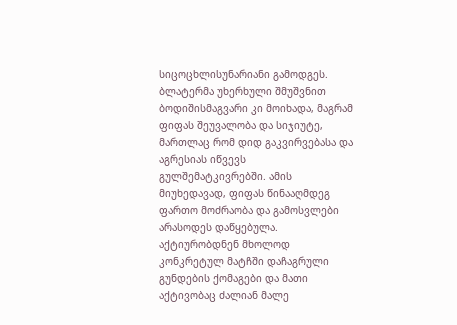სიცოცხლისუნარიანი გამოდგეს. ბლატერმა უხერხული შმუშვნით ბოდიშისმაგვარი კი მოიხადა, მაგრამ ფიფას შეუვალობა და სიჯიუტე, მართლაც რომ დიდ გაკვირვებასა და აგრესიას იწვევს გულშემატკივრებში. ამის მიუხედავად, ფიფას წინააღმდეგ ფართო მოძრაობა და გამოსვლები არასოდეს დაწყებულა. აქტიურობდნენ მხოლოდ კონკრეტულ მატჩში დაჩაგრული გუნდების ქომაგები და მათი აქტივობაც ძალიან მალე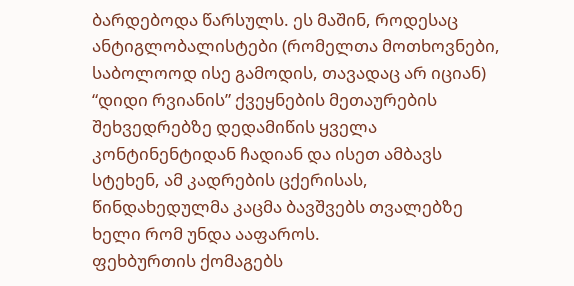ბარდებოდა წარსულს. ეს მაშინ, როდესაც ანტიგლობალისტები (რომელთა მოთხოვნები, საბოლოოდ ისე გამოდის, თავადაც არ იციან) “დიდი რვიანის” ქვეყნების მეთაურების შეხვედრებზე დედამიწის ყველა კონტინენტიდან ჩადიან და ისეთ ამბავს სტეხენ, ამ კადრების ცქერისას, წინდახედულმა კაცმა ბავშვებს თვალებზე ხელი რომ უნდა ააფაროს.
ფეხბურთის ქომაგებს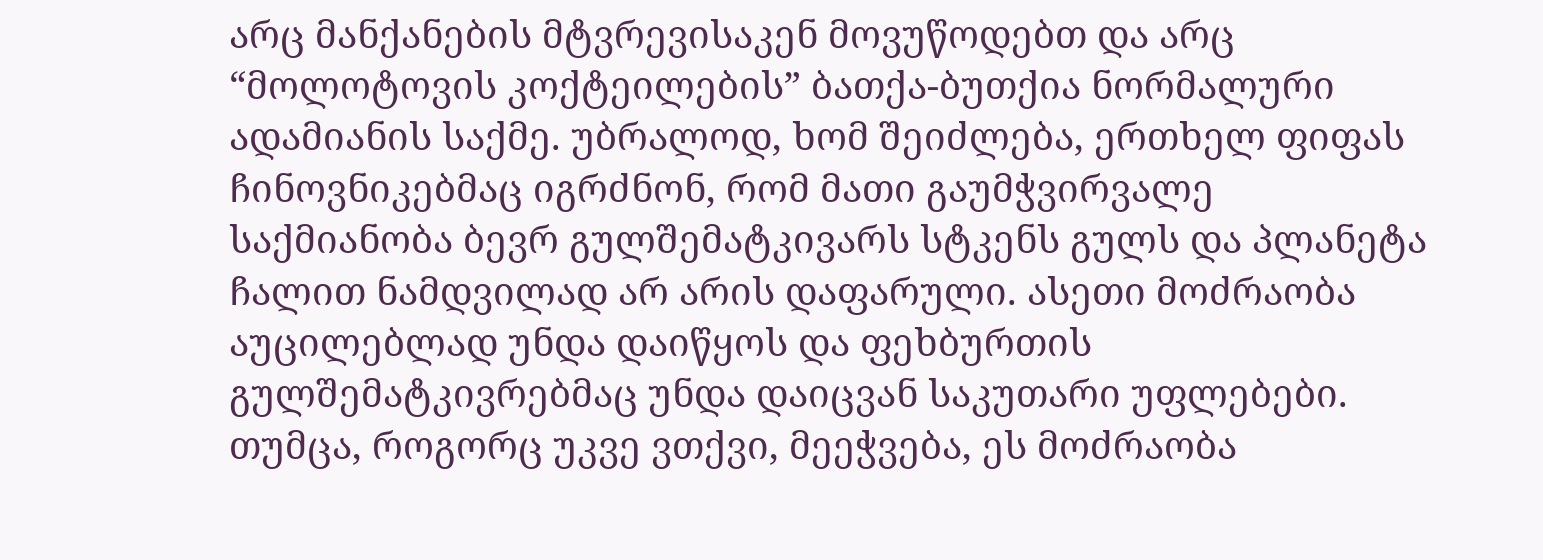არც მანქანების მტვრევისაკენ მოვუწოდებთ და არც “მოლოტოვის კოქტეილების” ბათქა-ბუთქია ნორმალური ადამიანის საქმე. უბრალოდ, ხომ შეიძლება, ერთხელ ფიფას ჩინოვნიკებმაც იგრძნონ, რომ მათი გაუმჭვირვალე საქმიანობა ბევრ გულშემატკივარს სტკენს გულს და პლანეტა ჩალით ნამდვილად არ არის დაფარული. ასეთი მოძრაობა აუცილებლად უნდა დაიწყოს და ფეხბურთის გულშემატკივრებმაც უნდა დაიცვან საკუთარი უფლებები. თუმცა, როგორც უკვე ვთქვი, მეეჭვება, ეს მოძრაობა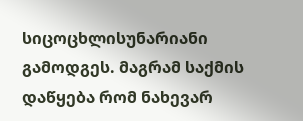სიცოცხლისუნარიანი გამოდგეს. მაგრამ საქმის დაწყება რომ ნახევარ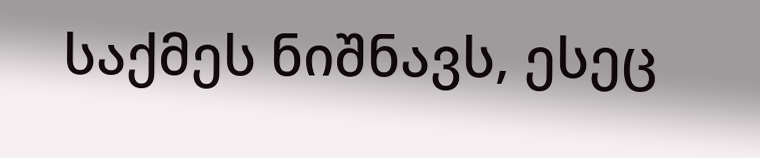საქმეს ნიშნავს, ესეც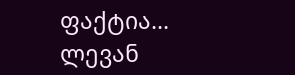ფაქტია...
ლევან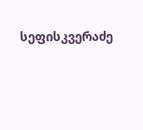სეფისკვერაძე